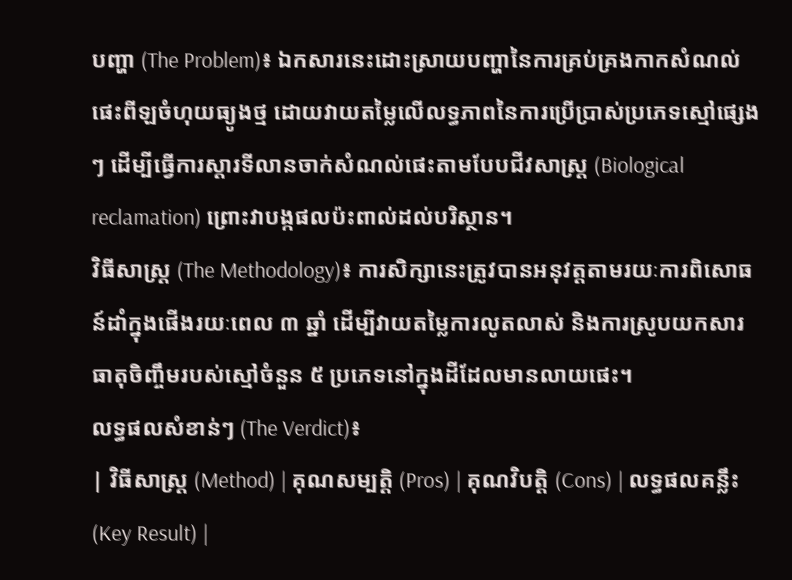បញ្ហា (The Problem)៖ ឯកសារនេះដោះស្រាយបញ្ហានៃការគ្រប់គ្រងកាកសំណល់ផេះពីឡចំហុយធ្យូងថ្ម ដោយវាយតម្លៃលើលទ្ធភាពនៃការប្រើប្រាស់ប្រភេទស្មៅផ្សេងៗ ដើម្បីធ្វើការស្តារទីលានចាក់សំណល់ផេះតាមបែបជីវសាស្ត្រ (Biological reclamation) ព្រោះវាបង្កផលប៉ះពាល់ដល់បរិស្ថាន។
វិធីសាស្ត្រ (The Methodology)៖ ការសិក្សានេះត្រូវបានអនុវត្តតាមរយៈការពិសោធន៍ដាំក្នុងផើងរយៈពេល ៣ ឆ្នាំ ដើម្បីវាយតម្លៃការលូតលាស់ និងការស្រូបយកសារធាតុចិញ្ចឹមរបស់ស្មៅចំនួន ៥ ប្រភេទនៅក្នុងដីដែលមានលាយផេះ។
លទ្ធផលសំខាន់ៗ (The Verdict)៖
| វិធីសាស្ត្រ (Method) | គុណសម្បត្តិ (Pros) | គុណវិបត្តិ (Cons) | លទ្ធផលគន្លឹះ (Key Result) |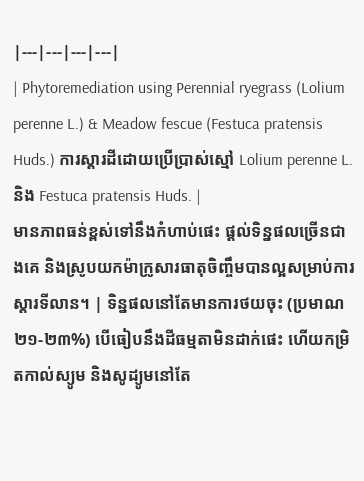|---|---|---|---|
| Phytoremediation using Perennial ryegrass (Lolium perenne L.) & Meadow fescue (Festuca pratensis Huds.) ការស្តារដីដោយប្រើប្រាស់ស្មៅ Lolium perenne L. និង Festuca pratensis Huds. |
មានភាពធន់ខ្ពស់ទៅនឹងកំហាប់ផេះ ផ្តល់ទិន្នផលច្រើនជាងគេ និងស្រូបយកម៉ាក្រូសារធាតុចិញ្ចឹមបានល្អសម្រាប់ការស្តារទីលាន។ | ទិន្នផលនៅតែមានការថយចុះ (ប្រមាណ ២១-២៣%) បើធៀបនឹងដីធម្មតាមិនដាក់ផេះ ហើយកម្រិតកាល់ស្យូម និងសូដ្យូមនៅតែ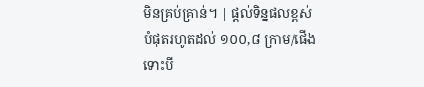មិនគ្រប់គ្រាន់។ | ផ្តល់ទិន្នផលខ្ពស់បំផុតរហូតដល់ ១០០,៨ ក្រាម/ផើង ទោះបី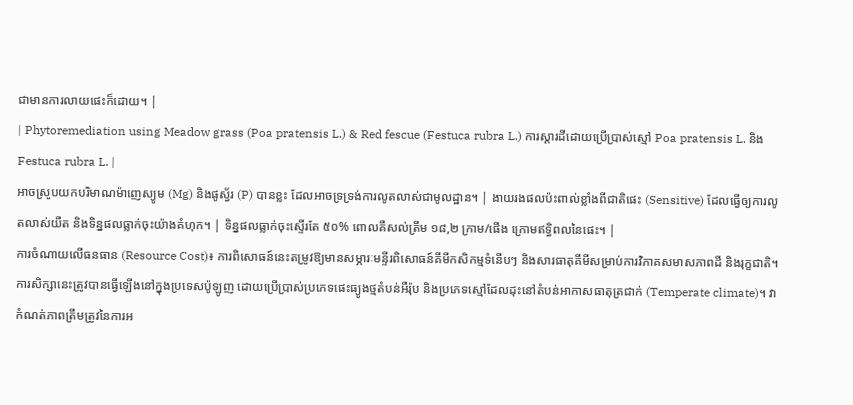ជាមានការលាយផេះក៏ដោយ។ |
| Phytoremediation using Meadow grass (Poa pratensis L.) & Red fescue (Festuca rubra L.) ការស្តារដីដោយប្រើប្រាស់ស្មៅ Poa pratensis L. និង Festuca rubra L. |
អាចស្រូបយកបរិមាណម៉ាញេស្យូម (Mg) និងផូស្វ័រ (P) បានខ្លះ ដែលអាចទ្រទ្រង់ការលូតលាស់ជាមូលដ្ឋាន។ | ងាយរងផលប៉ះពាល់ខ្លាំងពីជាតិផេះ (Sensitive) ដែលធ្វើឲ្យការលូតលាស់យឺត និងទិន្នផលធ្លាក់ចុះយ៉ាងគំហុក។ | ទិន្នផលធ្លាក់ចុះស្ទើរតែ ៥០% ពោលគឺសល់ត្រឹម ១៨,២ ក្រាម/ផើង ក្រោមឥទ្ធិពលនៃផេះ។ |
ការចំណាយលើធនធាន (Resource Cost)៖ ការពិសោធន៍នេះតម្រូវឱ្យមានសម្ភារៈមន្ទីរពិសោធន៍គីមីកសិកម្មទំនើបៗ និងសារធាតុគីមីសម្រាប់ការវិភាគសមាសភាពដី និងរុក្ខជាតិ។
ការសិក្សានេះត្រូវបានធ្វើឡើងនៅក្នុងប្រទេសប៉ូឡូញ ដោយប្រើប្រាស់ប្រភេទផេះធ្យូងថ្មតំបន់អឺរ៉ុប និងប្រភេទស្មៅដែលដុះនៅតំបន់អាកាសធាតុត្រជាក់ (Temperate climate)។ វាកំណត់ភាពត្រឹមត្រូវនៃការអ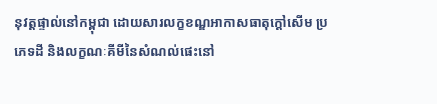នុវត្តផ្ទាល់នៅកម្ពុជា ដោយសារលក្ខខណ្ឌអាកាសធាតុក្តៅសើម ប្រភេទដី និងលក្ខណៈគីមីនៃសំណល់ផេះនៅ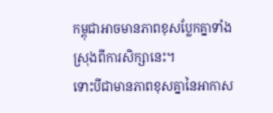កម្ពុជាអាចមានភាពខុសប្លែកគ្នាទាំងស្រុងពីការសិក្សានេះ។
ទោះបីជាមានភាពខុសគ្នានៃអាកាស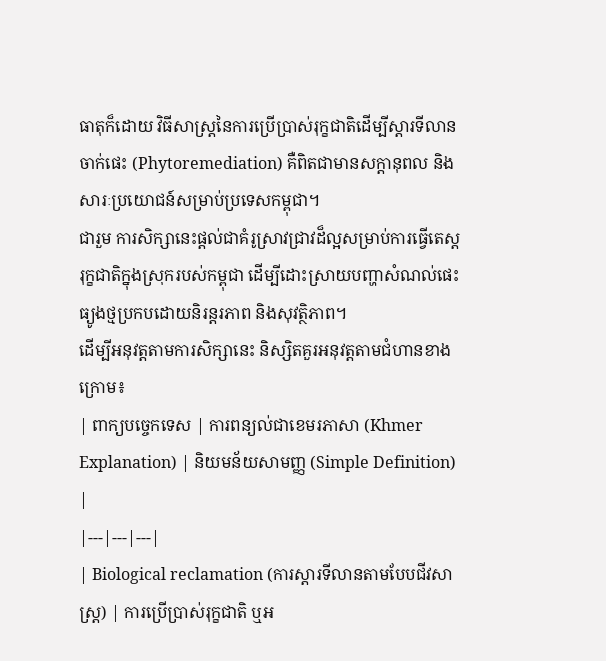ធាតុក៏ដោយ វិធីសាស្ត្រនៃការប្រើប្រាស់រុក្ខជាតិដើម្បីស្តារទីលានចាក់ផេះ (Phytoremediation) គឺពិតជាមានសក្តានុពល និងសារៈប្រយោជន៍សម្រាប់ប្រទេសកម្ពុជា។
ជារួម ការសិក្សានេះផ្តល់ជាគំរូស្រាវជ្រាវដ៏ល្អសម្រាប់ការធ្វើតេស្តរុក្ខជាតិក្នុងស្រុករបស់កម្ពុជា ដើម្បីដោះស្រាយបញ្ហាសំណល់ផេះធ្យូងថ្មប្រកបដោយនិរន្តរភាព និងសុវត្ថិភាព។
ដើម្បីអនុវត្តតាមការសិក្សានេះ និស្សិតគួរអនុវត្តតាមជំហានខាងក្រោម៖
| ពាក្យបច្ចេកទេស | ការពន្យល់ជាខេមរភាសា (Khmer Explanation) | និយមន័យសាមញ្ញ (Simple Definition) |
|---|---|---|
| Biological reclamation (ការស្តារទីលានតាមបែបជីវសាស្ត្រ) | ការប្រើប្រាស់រុក្ខជាតិ ឬអ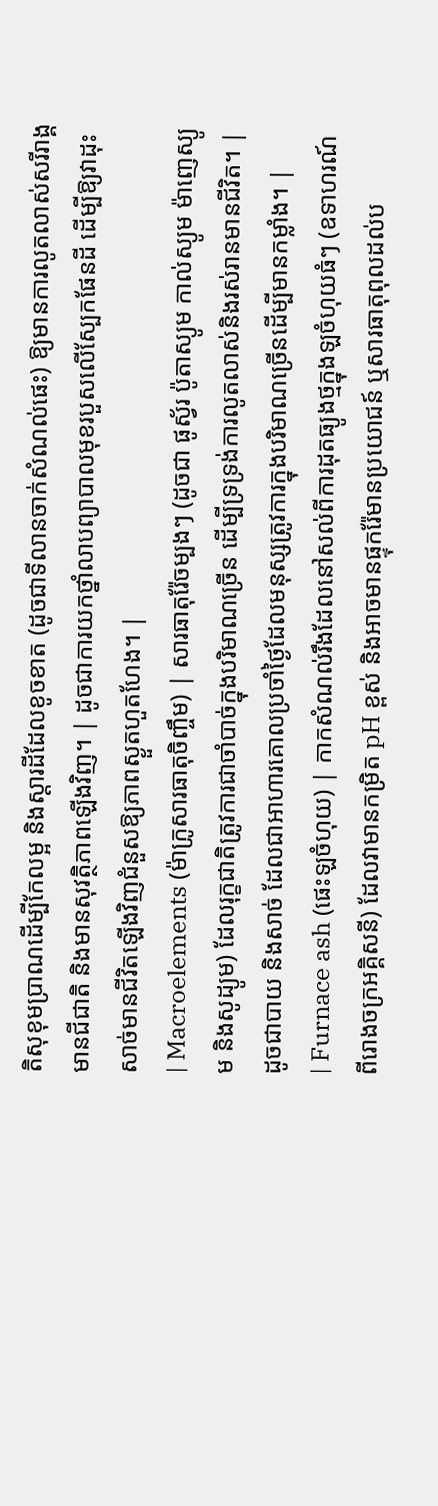តិសុខុមប្រាណដើម្បីកែលម្អ និងស្តារដីដែលខូចខាត (ដូចជាទីលានចាក់សំណល់ផេះ) ឱ្យមានការលូតលាស់សរីរាង្គ មានជីជាតិ និងមានសុវត្ថិភាពឡើងវិញ។ | ដូចជាការយកថ្នាំលាបព្យាបាលមុខរបួសលើស្បែកផែនដី ដើម្បីឱ្យវាដុះសាច់មានជីវិតឡើងវិញជំនួសឱ្យភាពស្ងួតហួតហែង។ |
| Macroelements (ម៉ាក្រូសារធាតុចិញ្ចឹម) | សារធាតុរ៉ែចម្បងៗ (ដូចជា ផូស្វ័រ ប៉ូតាស្យូម កាល់ស្យូម ម៉ាញេស្យូម និងសូដ្យូម) ដែលរុក្ខជាតិត្រូវការជាចាំបាច់ក្នុងបរិមាណច្រើន ដើម្បីទ្រទ្រង់ការលូតលាស់និងរស់រានមានជីវិត។ | ដូចជាបាយ និងសាច់ ដែលជាអាហារគោលប្រចាំថ្ងៃដែលមនុស្សត្រូវការក្នុងបរិមាណច្រើនដើម្បីមានកម្លាំង។ |
| Furnace ash (ផេះឡចំហុយ) | កាកសំណល់រឹងដែលនៅសល់ពីការដុតធ្យូងថ្មក្នុងឡចំហុយធំៗ (ឧទាហរណ៍ ពីរោងចក្រអគ្គិសនី) ដែលវាមានកម្រិត pH ខ្ពស់ និងអាចមានផ្ទុករ៉ែមានប្រយោជន៍ ឬសារធាតុពុលដល់ប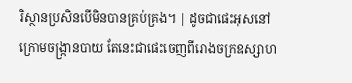រិស្ថានប្រសិនបើមិនបានគ្រប់គ្រង។ | ដូចជាផេះអុសនៅក្រោមចង្ក្រានបាយ តែនេះជាផេះចេញពីរោងចក្រឧស្សាហ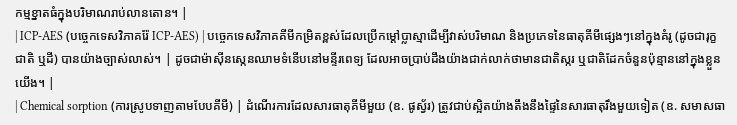កម្មខ្នាតធំក្នុងបរិមាណរាប់លានតោន។ |
| ICP-AES (បច្ចេកទេសវិភាគរ៉ែ ICP-AES) | បច្ចេកទេសវិភាគគីមីកម្រិតខ្ពស់ដែលប្រើកម្ដៅប្លាស្មាដើម្បីវាស់បរិមាណ និងប្រភេទនៃធាតុគីមីផ្សេងៗនៅក្នុងគំរូ (ដូចជារុក្ខជាតិ ឬដី) បានយ៉ាងច្បាស់លាស់។ | ដូចជាម៉ាស៊ីនស្កេនឈាមទំនើបនៅមន្ទីរពេទ្យ ដែលអាចប្រាប់ដឹងយ៉ាងជាក់លាក់ថាមានជាតិស្ករ ឬជាតិដែកចំនួនប៉ុន្មាននៅក្នុងខ្លួនយើង។ |
| Chemical sorption (ការស្រូបទាញតាមបែបគីមី) | ដំណើរការដែលសារធាតុគីមីមួយ (ឧ. ផូស្វ័រ) ត្រូវជាប់ស្អិតយ៉ាងតឹងនឹងផ្ទៃនៃសារធាតុរឹងមួយទៀត (ឧ. សមាសធា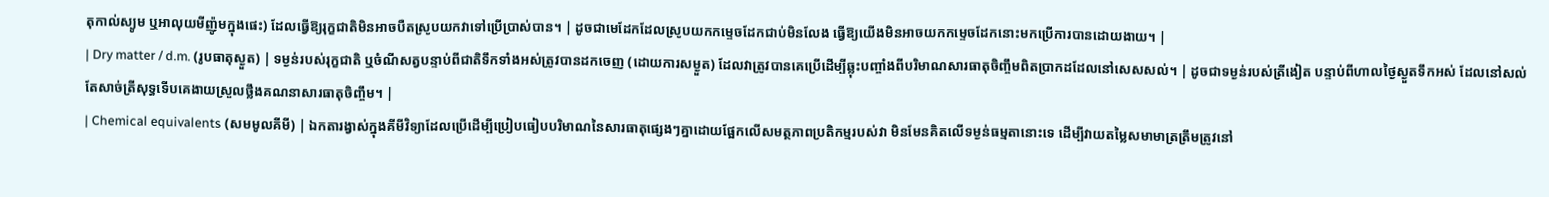តុកាល់ស្យូម ឬអាលុយមីញ៉ូមក្នុងផេះ) ដែលធ្វើឱ្យរុក្ខជាតិមិនអាចបឺតស្រូបយកវាទៅប្រើប្រាស់បាន។ | ដូចជាមេដែកដែលស្រូបយកកម្ទេចដែកជាប់មិនលែង ធ្វើឱ្យយើងមិនអាចយកកម្ទេចដែកនោះមកប្រើការបានដោយងាយ។ |
| Dry matter / d.m. (រូបធាតុស្ងួត) | ទម្ងន់របស់រុក្ខជាតិ ឬចំណីសត្វបន្ទាប់ពីជាតិទឹកទាំងអស់ត្រូវបានដកចេញ (ដោយការសម្ងួត) ដែលវាត្រូវបានគេប្រើដើម្បីឆ្លុះបញ្ចាំងពីបរិមាណសារធាតុចិញ្ចឹមពិតប្រាកដដែលនៅសេសសល់។ | ដូចជាទម្ងន់របស់ត្រីងៀត បន្ទាប់ពីហាលថ្ងៃស្ងួតទឹកអស់ ដែលនៅសល់តែសាច់ត្រីសុទ្ធទើបគេងាយស្រួលថ្លឹងគណនាសារធាតុចិញ្ចឹម។ |
| Chemical equivalents (សមមូលគីមី) | ឯកតារង្វាស់ក្នុងគីមីវិទ្យាដែលប្រើដើម្បីប្រៀបធៀបបរិមាណនៃសារធាតុផ្សេងៗគ្នាដោយផ្អែកលើសមត្ថភាពប្រតិកម្មរបស់វា មិនមែនគិតលើទម្ងន់ធម្មតានោះទេ ដើម្បីវាយតម្លៃសមាមាត្រត្រឹមត្រូវនៅ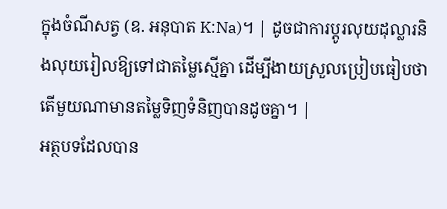ក្នុងចំណីសត្វ (ឧ. អនុបាត K:Na)។ | ដូចជាការប្តូរលុយដុល្លារនិងលុយរៀលឱ្យទៅជាតម្លៃស្មើគ្នា ដើម្បីងាយស្រួលប្រៀបធៀបថាតើមួយណាមានតម្លៃទិញទំនិញបានដូចគ្នា។ |
អត្ថបទដែលបាន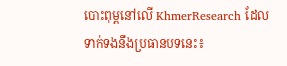បោះពុម្ពនៅលើ KhmerResearch ដែលទាក់ទងនឹងប្រធានបទនេះ៖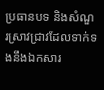ប្រធានបទ និងសំណួរស្រាវជ្រាវដែលទាក់ទងនឹងឯកសារ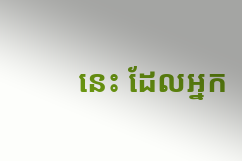នេះ ដែលអ្នក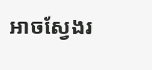អាចស្វែងរ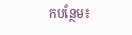កបន្ថែម៖